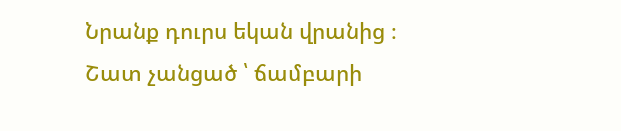Նրանք դուրս եկան վրանից ։
Շատ չանցած ՝ ճամբարի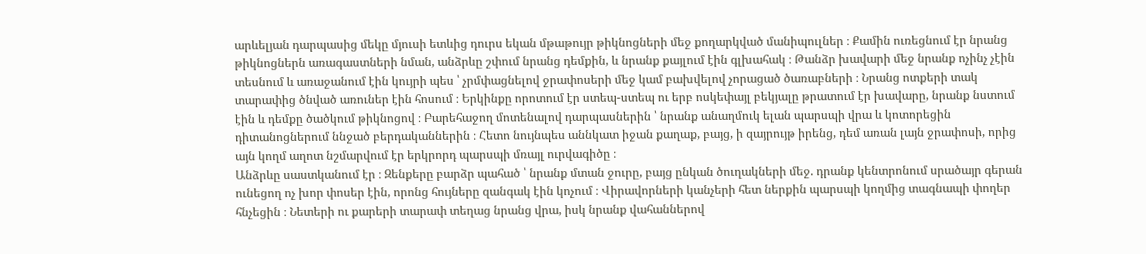արևելյան դարպասից մեկը մյուսի ետևից դուրս եկան մթաթույր թիկնոցների մեջ քողարկված մանիպուլներ ։ Քամին ուռեցնում էր նրանց թիկնոցներն առագաստների նման, անձրևը շփում նրանց դեմքին, և նրանք քայլում էին գլխահակ ։ Թանձր խավարի մեջ նրանք ոչինչ չէին տեսնում և առաջանում էին կույրի պես ՝ չրմփացնելով ջրափոսերի մեջ կամ բախվելով չորացած ծառաբների ։ Նրանց ոտքերի տակ տարափից ծնված առուներ էին հոսում ։ Երկինքը որոտում էր ստեպ-ստեպ ու երբ ոսկեփայլ բեկյալը թրատում էր խավարը, նրանք նստում էին և դեմքը ծածկում թիկնոցով ։ Բարեհաջող մոտենալով դարպասներին ՝ նրանք անաղմուկ ելան պարսպի վրա և կոտորեցին դիտանոցներում ննջած բերդականներին ։ Հետո նույնպես աննկատ իջան քաղաք, բայց, ի զայրույթ իրենց, դեմ առան լայն ջրափոսի, որից այն կողմ աղոտ նշմարվում էր երկրորդ պարսպի մռայլ ուրվագիծը ։
Անձրևը սաստկանում էր ։ Զենքերը բարձր պահած ՝ նրանք մտան ջուրը, բայց ընկան ծուղակների մեջ. դրանք կենտրոնում սրածայր գերան ունեցող ոչ խոր փոսեր էին, որոնց հույները զանգակ էին կոչում ։ Վիրավորների կանչերի հետ ներքին պարսպի կողմից տագնապի փողեր հնչեցին ։ Նետերի ու քարերի տարափ տեղաց նրանց վրա, իսկ նրանք վահաններով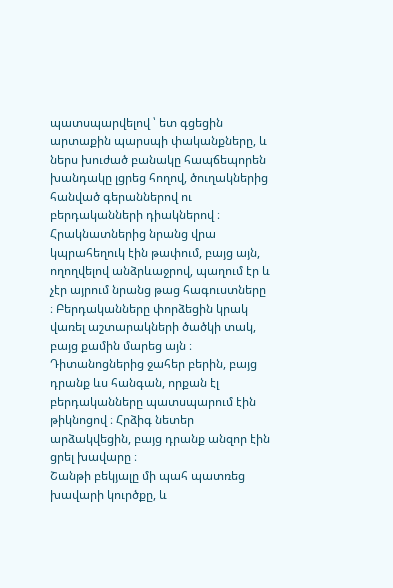պատսպարվելով ՝ ետ գցեցին արտաքին պարսպի փականքները, և ներս խուժած բանակը հապճեպորեն խանդակը լցրեց հողով, ծուղակներից հանված գերաններով ու բերդականների դիակներով ։ Հրակնատներից նրանց վրա կպրահեղուկ էին թափում, բայց այն, ողողվելով անձրևաջրով, պաղում էր և չէր այրում նրանց թաց հագուստները ։ Բերդականները փորձեցին կրակ վառել աշտարակների ծածկի տակ, բայց քամին մարեց այն ։ Դիտանոցներից ջահեր բերին, բայց դրանք ևս հանգան, որքան էլ բերդականները պատսպարում էին թիկնոցով ։ Հրձիգ նետեր արձակվեցին, բայց դրանք անզոր էին ցրել խավարը ։
Շանթի բեկյալը մի պահ պատռեց խավարի կուրծքը, և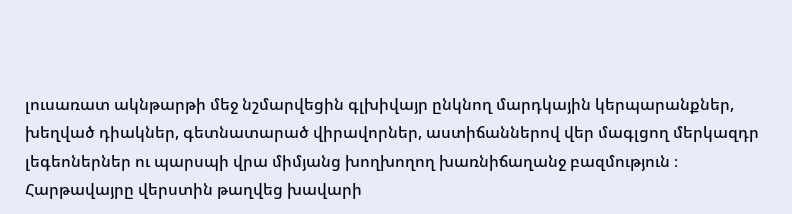լուսառատ ակնթարթի մեջ նշմարվեցին գլխիվայր ընկնող մարդկային կերպարանքներ, խեղված դիակներ, գետնատարած վիրավորներ, աստիճաններով վեր մագլցող մերկազդր լեգեոներներ ու պարսպի վրա միմյանց խողխողող խառնիճաղանջ բազմություն ։ Հարթավայրը վերստին թաղվեց խավարի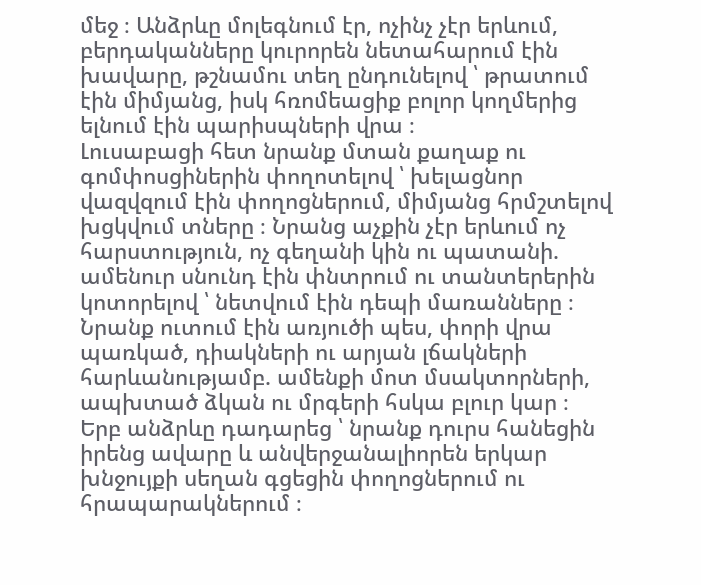մեջ ։ Անձրևը մոլեգնում էր, ոչինչ չէր երևում, բերդականները կուրորեն նետահարում էին խավարը, թշնամու տեղ ընդունելով ՝ թրատում էին միմյանց, իսկ հռոմեացիք բոլոր կողմերից ելնում էին պարիսպների վրա ։
Լուսաբացի հետ նրանք մտան քաղաք ու գոմփոսցիներին փողոտելով ՝ խելացնոր վազվզում էին փողոցներում, միմյանց հրմշտելով խցկվում տները ։ Նրանց աչքին չէր երևում ոչ հարստություն, ոչ գեղանի կին ու պատանի. ամենուր սնունդ էին փնտրում ու տանտերերին կոտորելով ՝ նետվում էին դեպի մառանները ։ Նրանք ուտում էին առյուծի պես, փորի վրա պառկած, դիակների ու արյան լճակների հարևանությամբ. ամենքի մոտ մսակտորների, ապխտած ձկան ու մրգերի հսկա բլուր կար ։
Երբ անձրևը դադարեց ՝ նրանք դուրս հանեցին իրենց ավարը և անվերջանալիորեն երկար խնջույքի սեղան գցեցին փողոցներում ու հրապարակներում ։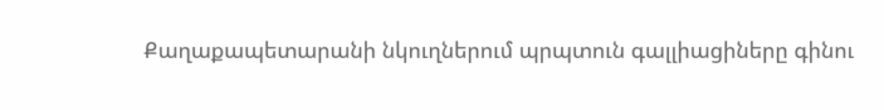Քաղաքապետարանի նկուղներում պրպտուն գալլիացիները գինու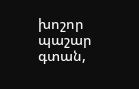խոշոր պաշար գտան,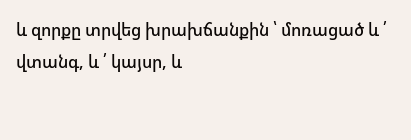և զորքը տրվեց խրախճանքին ՝ մոռացած և ՛ վտանգ, և ՛ կայսր, և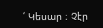՛ Կեսար ։ Չէր